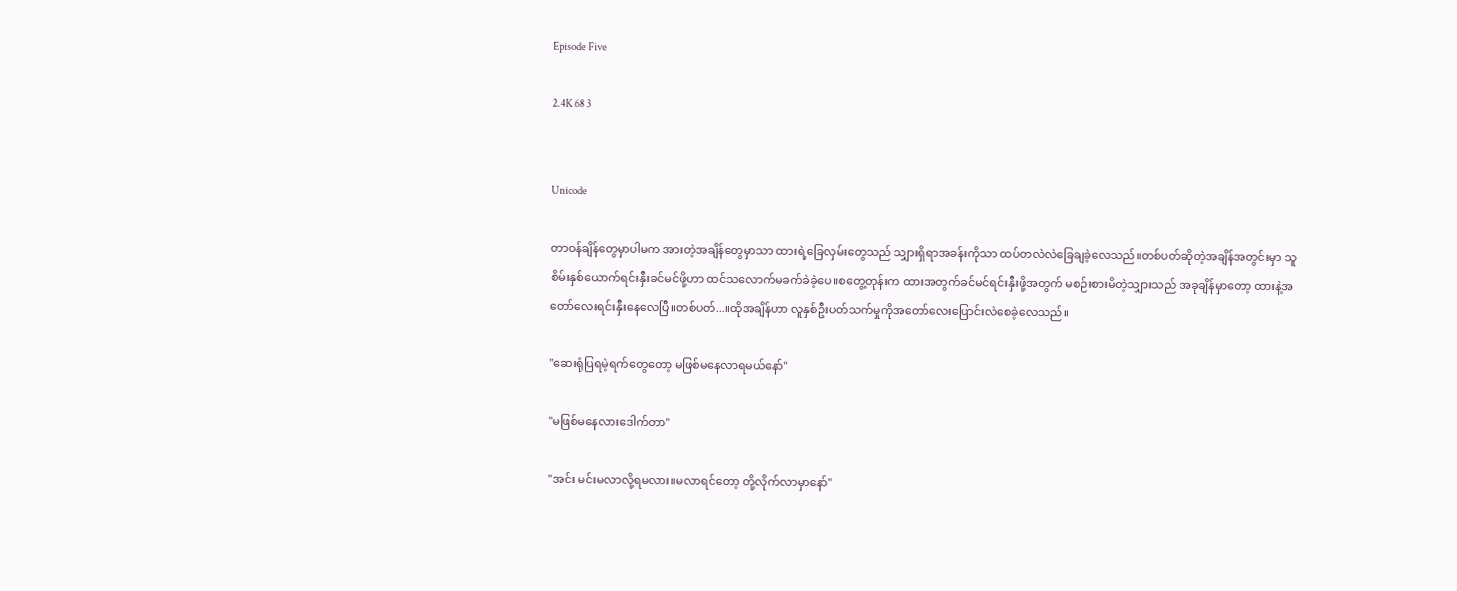Episode Five

2.4K 68 3


Unicode

တာဝန်ချိန်တွေမှာပါမက အားတဲ့အချိန်တွေမှာသာ ထားရဲ့ခြေလှမ်းတွေသည် သျှားရှိရာအခန်းကိုသာ ထပ်တလဲလဲခြေချခဲ့လေသည်။တစ်ပတ်ဆိုတဲ့အချိန်အတွင်းမှာ သူစိမ်းနှစ်ယောက်ရင်းနှီးခင်မင်ဖို့ဟာ ထင်သလောက်မခက်ခဲခဲ့ပေ။စတွေ့တုန်းက ထားအတွက်ခင်မင်ရင်းနှီးဖို့အတွက် မစဉ်းစားမိတဲ့သျှားသည် အခုချိန်မှာတော့ ထားနဲ့အတော်လေးရင်းနှီးနေလေပြီ။တစ်ပတ်...။ထိုအချိန်ဟာ လူနှစ်ဦးပတ်သက်မှုကိုအတော်လေးပြောင်းလဲစေခဲ့လေသည်။

"ဆေးရုံပြရမဲ့ရက်တွေတော့ မဖြစ်မနေလာရမယ်နော်"

"မဖြစ်မနေလားဒေါက်တာ"

"အင်း မင်းမလာလို့ရမလား။မလာရင်တော့ တို့လိုက်လာမှာနော်"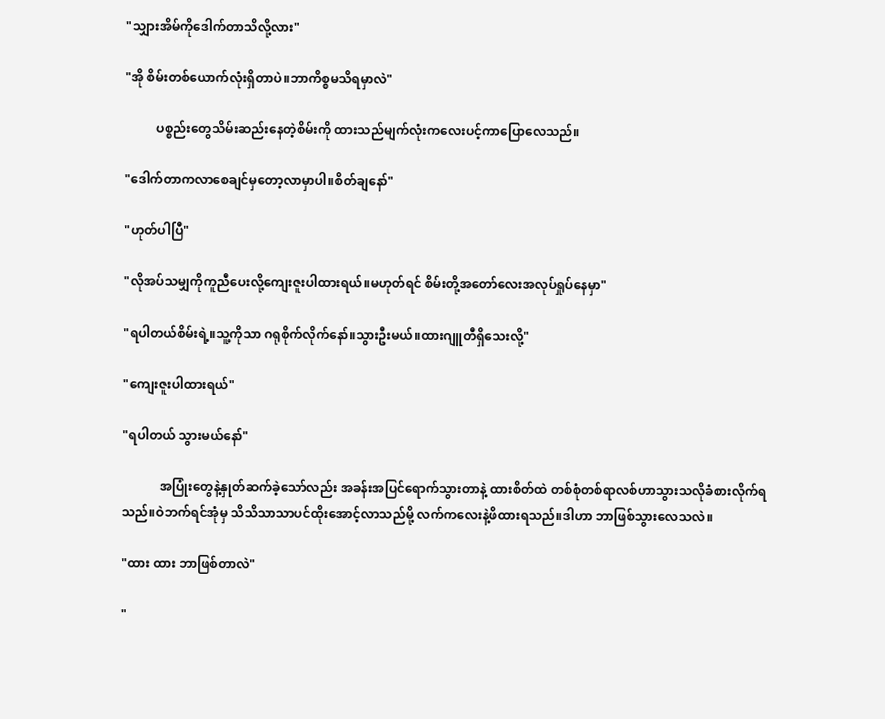"သျှားအိမ်ကိုဒေါက်တာသိလို့လား"

"အို စိမ်းတစ်ယောက်လုံးရှိတာပဲ။ဘာကိစ္စမသိရမှာလဲ"

          ပစ္စည်းတွေသိမ်းဆည်းနေတဲ့စိမ်းကို ထားသည်မျက်လုံးကလေးပင့်ကာပြောလေသည်။

"ဒေါက်တာကလာစေချင်မှတော့လာမှာပါ။စိတ်ချနော်"

"ဟုတ်ပါပြီ"

"လိုအပ်သမျှကိုကူညီပေးလို့ကျေးဇူးပါထားရယ်။မဟုတ်ရင် စိမ်းတို့အတော်လေးအလုပ်ရှုပ်နေမှာ"

"ရပါတယ်စိမ်းရဲ့။သူ့ကိုသာ ဂရုစိုက်လိုက်နော်။သွားဦးမယ်။ထားဂျူတီရှိသေးလို့"

"ကျေးဇူးပါထားရယ်"

"ရပါတယ် သွားမယ်နော်"

            အပြုံးတွေနဲ့နှုတ်ဆက်ခဲ့သော်လည်း အခန်းအပြင်ရောက်သွားတာနဲ့ ထားစိတ်ထဲ တစ်စုံတစ်ရာလစ်ဟာသွားသလိုခံစားလိုက်ရသည်။ဝဲဘက်ရင်အုံမှ သိသိသာသာပင်ထိုးအောင့်လာသည်မို့ လက်ကလေးနဲ့ဖိထားရသည်။ဒါဟာ ဘာဖြစ်သွားလေသလဲ။

"ထား ထား ဘာဖြစ်တာလဲ"

"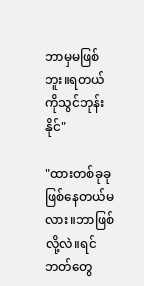ဘာမှမဖြစ်ဘူး။ရတယ်ကိုသွင်ဘုန်းနိုင်"

"ထားတစ်ခုခုဖြစ်နေတယ်မလား။ဘာဖြစ်လို့လဲ။ရင်ဘတ်တွေ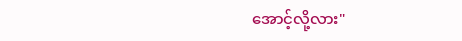အောင့်လို့လား"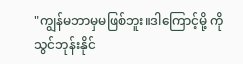"ကျွန်မဘာမှမဖြစ်ဘူး။ဒါကြောင့်မို့ ကိုသွင်ဘုန်းနိုင်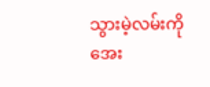သွားမဲ့လမ်းကို အေး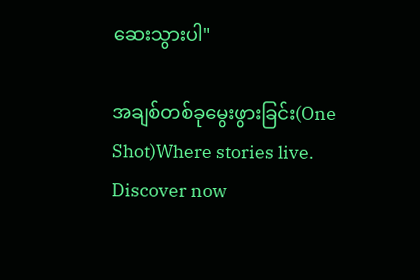ဆေးသွားပါ"

အချစ်တစ်ခုမွေးဖွားခြင်း(One Shot)Where stories live. Discover now